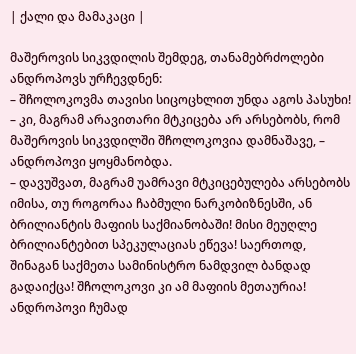| ქალი და მამაკაცი |

მაშეროვის სიკვდილის შემდეგ, თანამებრძოლები ანდროპოვს ურჩევდნენ:
– შჩოლოკოვმა თავისი სიცოცხლით უნდა აგოს პასუხი!
– კი, მაგრამ არავითარი მტკიცება არ არსებობს, რომ მაშეროვის სიკვდილში შჩოლოკოვია დამნაშავე, – ანდროპოვი ყოყმანობდა.
– დავუშვათ, მაგრამ უამრავი მტკიცებულება არსებობს იმისა, თუ როგორაა ჩაბმული ნარკობიზნესში, ან ბრილიანტის მაფიის საქმიანობაში! მისი მეუღლე ბრილიანტებით სპეკულაციას ეწევა! საერთოდ, შინაგან საქმეთა სამინისტრო ნამდვილ ბანდად გადაიქცა! შჩოლოკოვი კი ამ მაფიის მეთაურია!
ანდროპოვი ჩუმად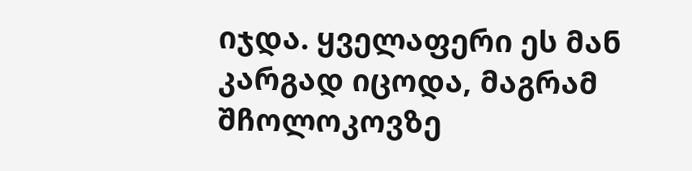იჯდა. ყველაფერი ეს მან კარგად იცოდა, მაგრამ შჩოლოკოვზე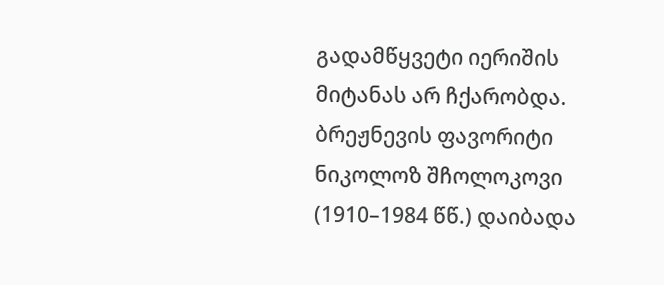გადამწყვეტი იერიშის მიტანას არ ჩქარობდა.
ბრეჟნევის ფავორიტი
ნიკოლოზ შჩოლოკოვი (1910–1984 წწ.) დაიბადა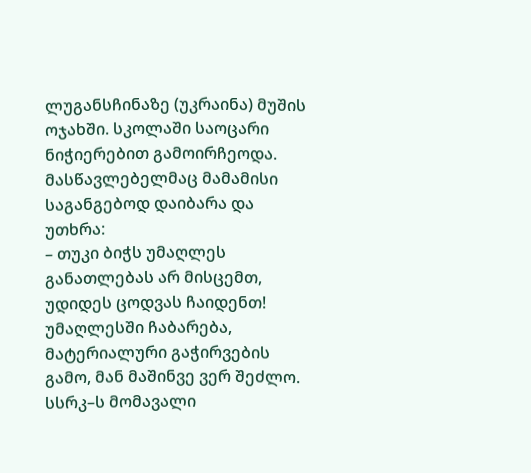ლუგანსჩინაზე (უკრაინა) მუშის ოჯახში. სკოლაში საოცარი ნიჭიერებით გამოირჩეოდა. მასწავლებელმაც მამამისი საგანგებოდ დაიბარა და უთხრა:
– თუკი ბიჭს უმაღლეს განათლებას არ მისცემთ, უდიდეს ცოდვას ჩაიდენთ!
უმაღლესში ჩაბარება, მატერიალური გაჭირვების გამო, მან მაშინვე ვერ შეძლო. სსრკ–ს მომავალი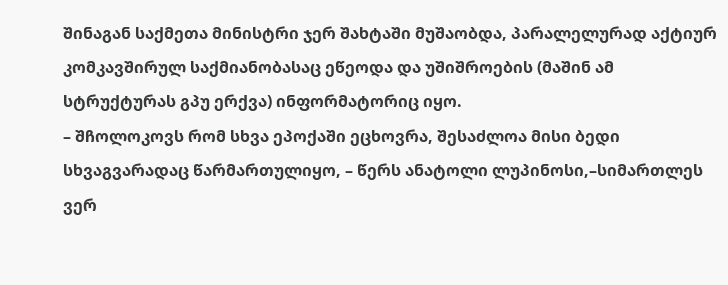შინაგან საქმეთა მინისტრი ჯერ შახტაში მუშაობდა, პარალელურად აქტიურ კომკავშირულ საქმიანობასაც ეწეოდა და უშიშროების (მაშინ ამ სტრუქტურას გპუ ერქვა) ინფორმატორიც იყო.
– შჩოლოკოვს რომ სხვა ეპოქაში ეცხოვრა, შესაძლოა მისი ბედი სხვაგვარადაც წარმართულიყო, – წერს ანატოლი ლუპინოსი,–სიმართლეს ვერ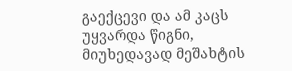გაექცევი და ამ კაცს უყვარდა წიგნი, მიუხედავად მეშახტის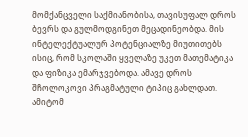მომქანცველი საქმიანობისა, თავისუფალ დროს ბევრს და გულმოდგინეთ მეცადინეობდა. მის ინტელექტუალურ პოტენციალზე მიუთითებს ისიც, რომ სკოლაში ყველაზე უკეთ მათემატიკა და ფიზიკა ემარჯვებოდა. ამავე დროს შჩოლოკოვი პრაგმატული ტიპიც გახლდათ. ამიტომ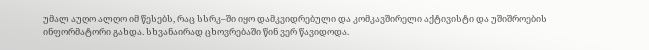უმალ აუღო ალღო იმ წესებს, რაც სსრკ–ში იყო დამკვიდრებული და კომკავშირელი აქტივისტი და უშიშროების ინფორმატორი გახდა. სხვანაირად ცხოვრებაში წინ ვერ წავიდოდა.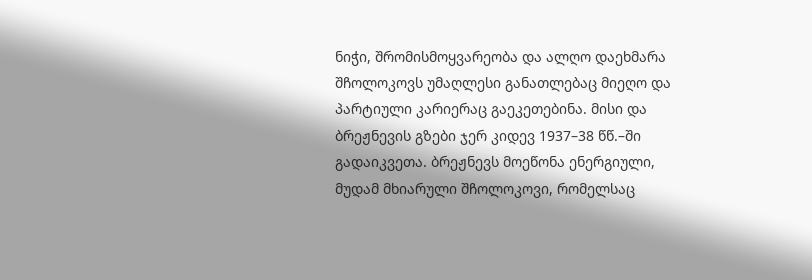ნიჭი, შრომისმოყვარეობა და ალღო დაეხმარა შჩოლოკოვს უმაღლესი განათლებაც მიეღო და პარტიული კარიერაც გაეკეთებინა. მისი და ბრეჟნევის გზები ჯერ კიდევ 1937–38 წწ.–ში გადაიკვეთა. ბრეჟნევს მოეწონა ენერგიული, მუდამ მხიარული შჩოლოკოვი, რომელსაც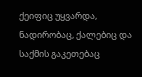ქეიფიც უყვარდა, ნადირობაც, ქალებიც და საქმის გაკეთებაც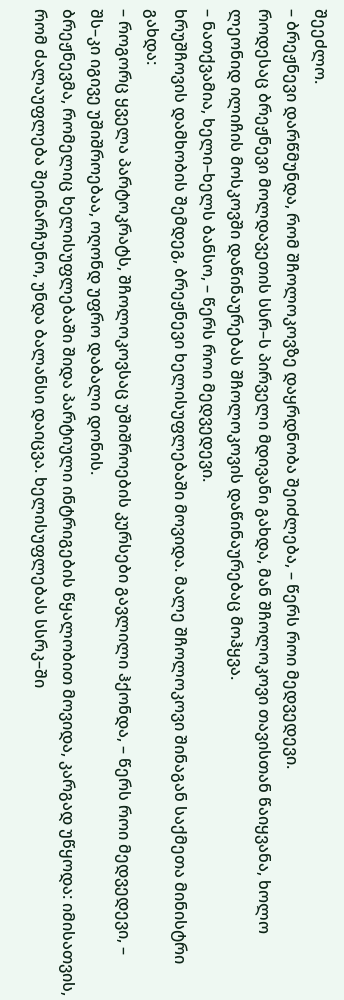შეეძლო.
– ბრეჟნევი დარწმუნდა, რომ შჩოლოკოვზე დაყრდნობა შეიძლება, – წერს როი მედვედევი.
როდესაც ბრეჟნევი მოლდავეთის სსრ–ს პირველი მდივანი გახდა, მან შჩოლოკოვი თავისთან წაიყვანა, ხოლო ლეონიდ ილიჩის მოსკოვში დაწინაურებას შჩოლოკოვის დაწინაურებაც მოჰყვა.
– ნათქვამია, ხელი–ხელს ბანსო, – წერს როი მედვედევი.
ხრუშჩოვის დამხობის შემდეგ, ბრეჟნევი ხელისუფლებაში მოვიდა. მალე შჩოლოკოვი შინაგან საქმეთა მინისტრი გახდა:
– როგორც ყველა პარტოკრატს, შჩოლოკოვსაც უშიშროების კურსები გავლილი ჰქონდა, – წერს როი მედვედევი, – შს–კი იგივე უშიშროებაა, ოღონდ უფრო დაბალი დონის.
ბრეჟნევმა, რომელიც ხელისუფლებაში შიდა პარტიული ინტრიგების წყალობით მოვიდა, კარგად უწყოდა: იმისათვის, რომ ძალაუფლება შეინარჩუნო, უნდა ბალანსი დაიცვა. ხელისუფლებას სსრკ–ში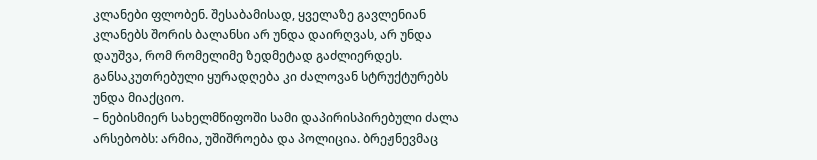კლანები ფლობენ. შესაბამისად, ყველაზე გავლენიან კლანებს შორის ბალანსი არ უნდა დაირღვას, არ უნდა დაუშვა, რომ რომელიმე ზედმეტად გაძლიერდეს. განსაკუთრებული ყურადღება კი ძალოვან სტრუქტურებს უნდა მიაქციო.
– ნებისმიერ სახელმწიფოში სამი დაპირისპირებული ძალა არსებობს: არმია, უშიშროება და პოლიცია. ბრეჟნევმაც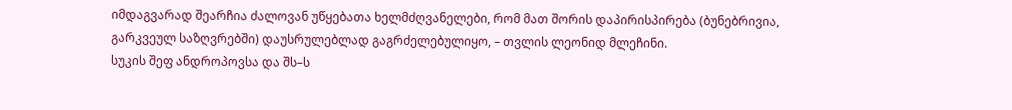იმდაგვარად შეარჩია ძალოვან უწყებათა ხელმძღვანელები, რომ მათ შორის დაპირისპირება (ბუნებრივია, გარკვეულ საზღვრებში) დაუსრულებლად გაგრძელებულიყო, – თვლის ლეონიდ მლეჩინი.
სუკის შეფ ანდროპოვსა და შს–ს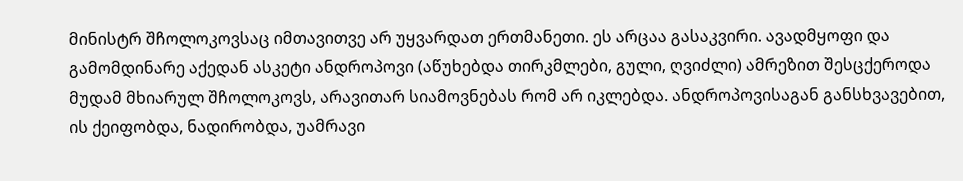მინისტრ შჩოლოკოვსაც იმთავითვე არ უყვარდათ ერთმანეთი. ეს არცაა გასაკვირი. ავადმყოფი და გამომდინარე აქედან ასკეტი ანდროპოვი (აწუხებდა თირკმლები, გული, ღვიძლი) ამრეზით შესცქეროდა მუდამ მხიარულ შჩოლოკოვს, არავითარ სიამოვნებას რომ არ იკლებდა. ანდროპოვისაგან განსხვავებით, ის ქეიფობდა, ნადირობდა, უამრავი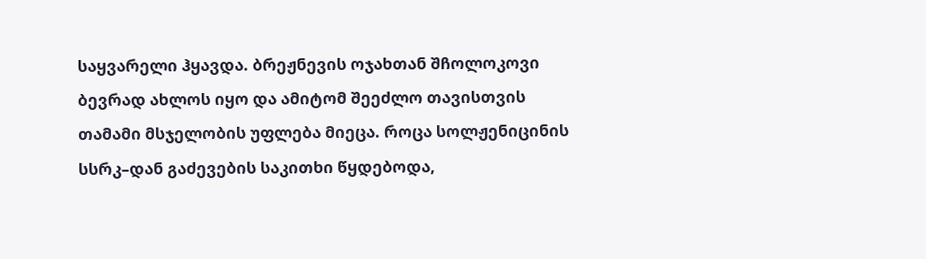საყვარელი ჰყავდა. ბრეჟნევის ოჯახთან შჩოლოკოვი ბევრად ახლოს იყო და ამიტომ შეეძლო თავისთვის თამამი მსჯელობის უფლება მიეცა. როცა სოლჟენიცინის სსრკ–დან გაძევების საკითხი წყდებოდა,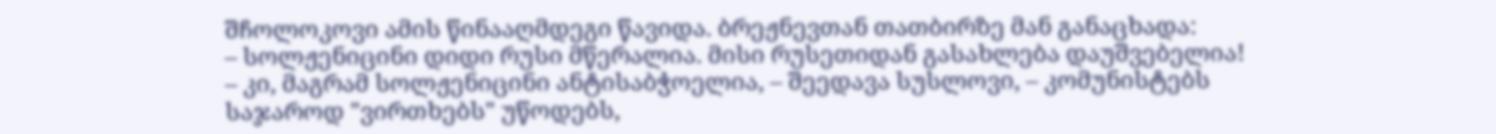შჩოლოკოვი ამის წინააღმდეგი წავიდა. ბრეჟნევთან თათბირზე მან განაცხადა:
– სოლჟენიცინი დიდი რუსი მწერალია. მისი რუსეთიდან გასახლება დაუშვებელია!
– კი, მაგრამ სოლჟენიცინი ანტისაბჭოელია, – შეედავა სუსლოვი, – კომუნისტებს საჯაროდ "ვირთხებს" უწოდებს,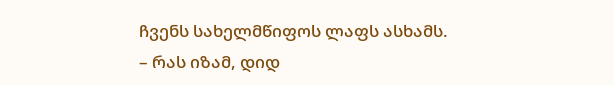ჩვენს სახელმწიფოს ლაფს ასხამს.
– რას იზამ, დიდ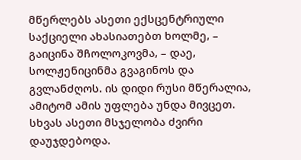მწერლებს ასეთი ექსცენტრიული საქციელი ახასიათებთ ხოლმე, – გაიცინა შჩოლოკოვმა, – დაე, სოლჟენიცინმა გვაგინოს და გვლანძღოს. ის დიდი რუსი მწერალია, ამიტომ ამის უფლება უნდა მივცეთ.
სხვას ასეთი მსჯელობა ძვირი დაუჯდებოდა.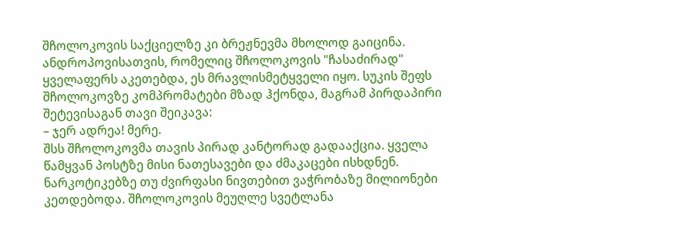შჩოლოკოვის საქციელზე კი ბრეჟნევმა მხოლოდ გაიცინა. ანდროპოვისათვის, რომელიც შჩოლოკოვის "ჩასაძირად" ყველაფერს აკეთებდა, ეს მრავლისმეტყველი იყო. სუკის შეფს შჩოლოკოვზე კომპრომატები მზად ჰქონდა, მაგრამ პირდაპირი შეტევისაგან თავი შეიკავა:
– ჯერ ადრეა! მერე.
შსს შჩოლოკოვმა თავის პირად კანტორად გადააქცია. ყველა წამყვან პოსტზე მისი ნათესავები და ძმაკაცები ისხდნენ. ნარკოტიკებზე თუ ძვირფასი ნივთებით ვაჭრობაზე მილიონები კეთდებოდა. შჩოლოკოვის მეუღლე სვეტლანა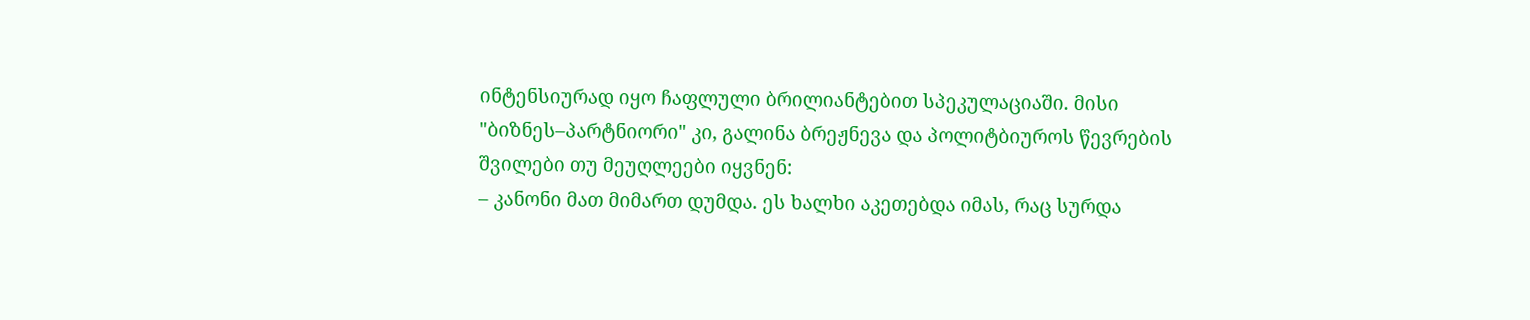ინტენსიურად იყო ჩაფლული ბრილიანტებით სპეკულაციაში. მისი "ბიზნეს–პარტნიორი" კი, გალინა ბრეჟნევა და პოლიტბიუროს წევრების შვილები თუ მეუღლეები იყვნენ:
– კანონი მათ მიმართ დუმდა. ეს ხალხი აკეთებდა იმას, რაც სურდა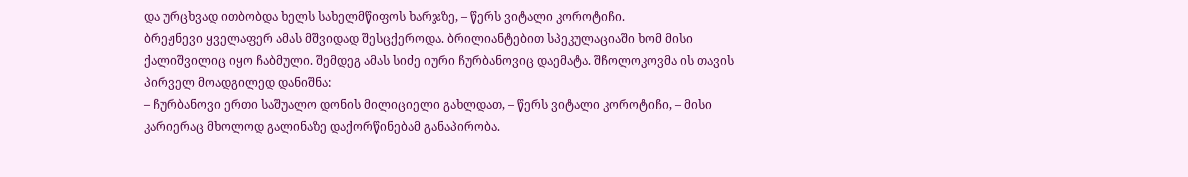და ურცხვად ითბობდა ხელს სახელმწიფოს ხარჯზე, – წერს ვიტალი კოროტიჩი.
ბრეჟნევი ყველაფერ ამას მშვიდად შესცქეროდა. ბრილიანტებით სპეკულაციაში ხომ მისი ქალიშვილიც იყო ჩაბმული. შემდეგ ამას სიძე იური ჩურბანოვიც დაემატა. შჩოლოკოვმა ის თავის პირველ მოადგილედ დანიშნა:
– ჩურბანოვი ერთი საშუალო დონის მილიციელი გახლდათ, – წერს ვიტალი კოროტიჩი, – მისი კარიერაც მხოლოდ გალინაზე დაქორწინებამ განაპირობა.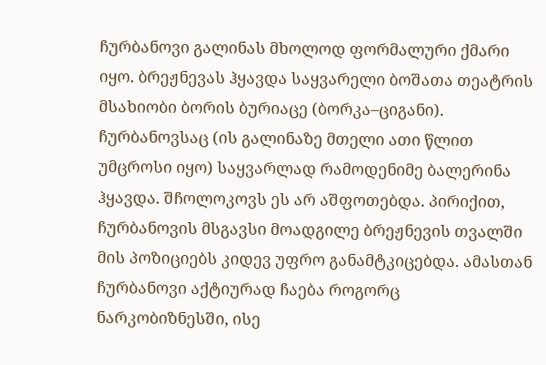ჩურბანოვი გალინას მხოლოდ ფორმალური ქმარი იყო. ბრეჟნევას ჰყავდა საყვარელი ბოშათა თეატრის მსახიობი ბორის ბურიაცე (ბორკა–ციგანი). ჩურბანოვსაც (ის გალინაზე მთელი ათი წლით უმცროსი იყო) საყვარლად რამოდენიმე ბალერინა ჰყავდა. შჩოლოკოვს ეს არ აშფოთებდა. პირიქით, ჩურბანოვის მსგავსი მოადგილე ბრეჟნევის თვალში მის პოზიციებს კიდევ უფრო განამტკიცებდა. ამასთან ჩურბანოვი აქტიურად ჩაება როგორც ნარკობიზნესში, ისე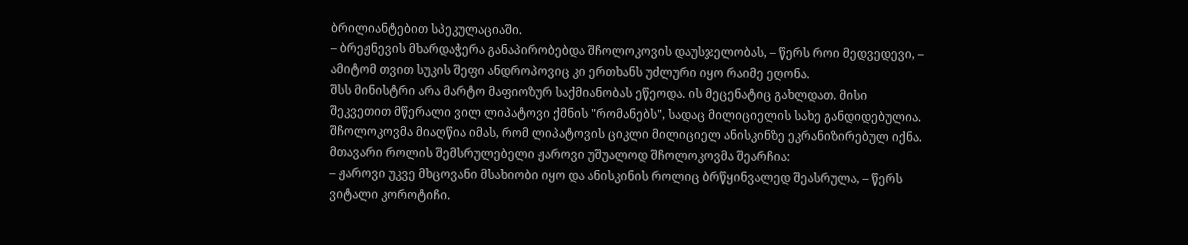ბრილიანტებით სპეკულაციაში.
– ბრეჟნევის მხარდაჭერა განაპირობებდა შჩოლოკოვის დაუსჯელობას, – წერს როი მედვედევი, – ამიტომ თვით სუკის შეფი ანდროპოვიც კი ერთხანს უძლური იყო რაიმე ეღონა.
შსს მინისტრი არა მარტო მაფიოზურ საქმიანობას ეწეოდა. ის მეცენატიც გახლდათ. მისი შეკვეთით მწერალი ვილ ლიპატოვი ქმნის "რომანებს", სადაც მილიციელის სახე განდიდებულია. შჩოლოკოვმა მიაღწია იმას, რომ ლიპატოვის ციკლი მილიციელ ანისკინზე ეკრანიზირებულ იქნა. მთავარი როლის შემსრულებელი ჟაროვი უშუალოდ შჩოლოკოვმა შეარჩია:
– ჟაროვი უკვე მხცოვანი მსახიობი იყო და ანისკინის როლიც ბრწყინვალედ შეასრულა, – წერს ვიტალი კოროტიჩი.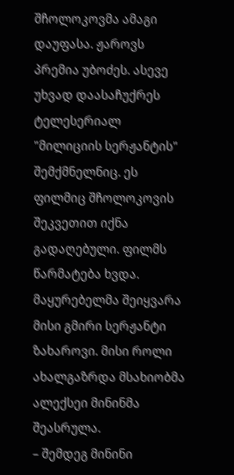შჩოლოკოვმა ამაგი დაუფასა. ჟაროვს პრემია უბოძეს. ასევე უხვად დაასაჩუქრეს ტელესერიალ "მილიციის სერჟანტის" შემქმნელნიც. ეს ფილმიც შჩოლოკოვის შეკვეთით იქნა გადაღებული. ფილმს წარმატება ხვდა. მაყურებელმა შეიყვარა მისი გმირი სერჟანტი ზახაროვი. მისი როლი ახალგაზრდა მსახიობმა ალექსეი მინინმა შეასრულა.
– შემდეგ მინინი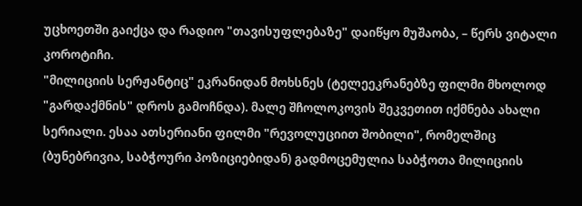უცხოეთში გაიქცა და რადიო "თავისუფლებაზე" დაიწყო მუშაობა, – წერს ვიტალი კოროტიჩი.
"მილიციის სერჟანტიც" ეკრანიდან მოხსნეს (ტელეეკრანებზე ფილმი მხოლოდ "გარდაქმნის" დროს გამოჩნდა). მალე შჩოლოკოვის შეკვეთით იქმნება ახალი სერიალი. ესაა ათსერიანი ფილმი "რევოლუციით შობილი", რომელშიც (ბუნებრივია, საბჭოური პოზიციებიდან) გადმოცემულია საბჭოთა მილიციის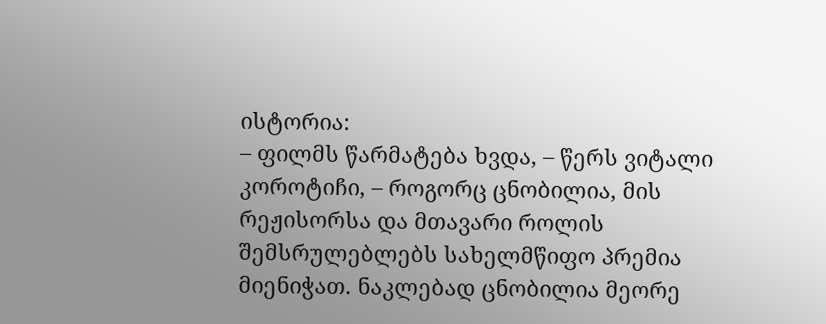ისტორია:
– ფილმს წარმატება ხვდა, – წერს ვიტალი კოროტიჩი, – როგორც ცნობილია, მის რეჟისორსა და მთავარი როლის შემსრულებლებს სახელმწიფო პრემია მიენიჭათ. ნაკლებად ცნობილია მეორე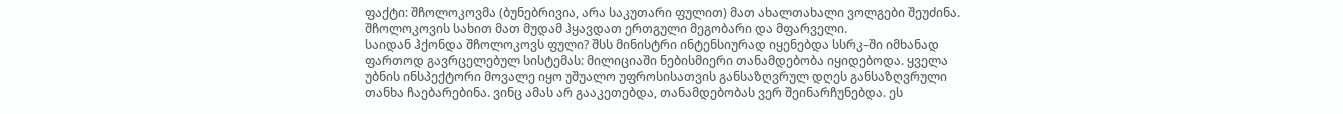ფაქტი: შჩოლოკოვმა (ბუნებრივია, არა საკუთარი ფულით) მათ ახალთახალი ვოლგები შეუძინა. შჩოლოკოვის სახით მათ მუდამ ჰყავდათ ერთგული მეგობარი და მფარველი.
საიდან ჰქონდა შჩოლოკოვს ფული? შსს მინისტრი ინტენსიურად იყენებდა სსრკ–ში იმხანად ფართოდ გავრცელებულ სისტემას: მილიციაში ნებისმიერი თანამდებობა იყიდებოდა. ყველა უბნის ინსპექტორი მოვალე იყო უშუალო უფროსისათვის განსაზღვრულ დღეს განსაზღვრული თანხა ჩაებარებინა. ვინც ამას არ გააკეთებდა, თანამდებობას ვერ შეინარჩუნებდა. ეს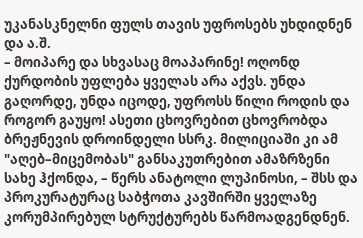უკანასკნელნი ფულს თავის უფროსებს უხდიდნენ და ა.შ.
– მოიპარე და სხვასაც მოაპარინე! ოღონდ ქურდობის უფლება ყველას არა აქვს. უნდა გაღორდე, უნდა იცოდე, უფროსს წილი როდის და როგორ გაუყო! ასეთი ცხოვრებით ცხოვრობდა ბრეჟნევის დროინდელი სსრკ. მილიციაში კი ამ "აღებ–მიცემობას" განსაკუთრებით ამაზრზენი სახე ჰქონდა, – წერს ანატოლი ლუპინოსი, – შსს და პროკურატურაც საბჭოთა კავშირში ყველაზე კორუმპირებულ სტრუქტურებს წარმოადგენდნენ.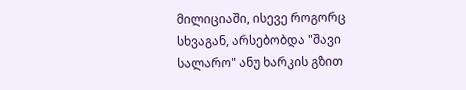მილიციაში, ისევე როგორც სხვაგან, არსებობდა "შავი სალარო" ანუ ხარკის გზით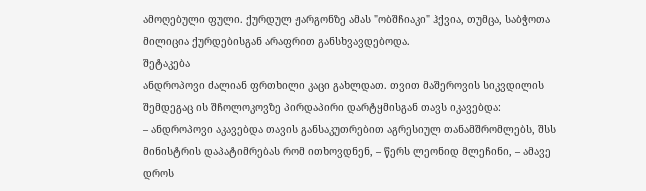ამოღებული ფული. ქურდულ ჟარგონზე ამას "ობშჩიაკი" ჰქვია, თუმცა, საბჭოთა მილიცია ქურდებისგან არაფრით განსხვავდებოდა.
შეტაკება
ანდროპოვი ძალიან ფრთხილი კაცი გახლდათ. თვით მაშეროვის სიკვდილის შემდეგაც ის შჩოლოკოვზე პირდაპირი დარტყმისგან თავს იკავებდა:
– ანდროპოვი აკავებდა თავის განსაკუთრებით აგრესიულ თანამშრომლებს, შსს მინისტრის დაპატიმრებას რომ ითხოვდნენ, – წერს ლეონიდ მლეჩინი, – ამავე დროს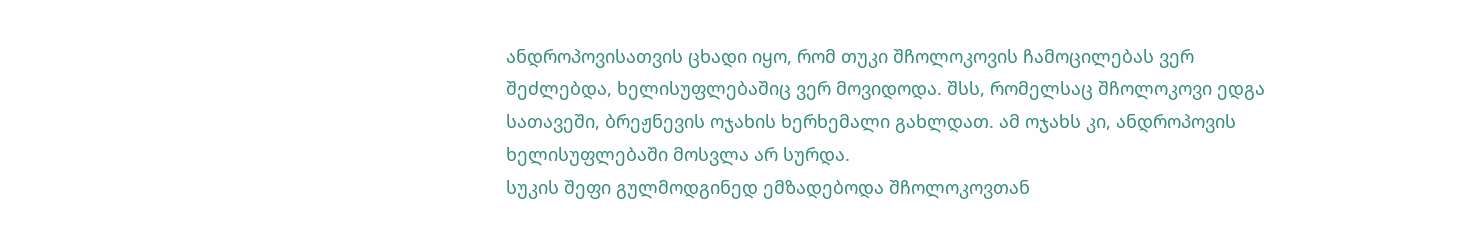ანდროპოვისათვის ცხადი იყო, რომ თუკი შჩოლოკოვის ჩამოცილებას ვერ შეძლებდა, ხელისუფლებაშიც ვერ მოვიდოდა. შსს, რომელსაც შჩოლოკოვი ედგა სათავეში, ბრეჟნევის ოჯახის ხერხემალი გახლდათ. ამ ოჯახს კი, ანდროპოვის ხელისუფლებაში მოსვლა არ სურდა.
სუკის შეფი გულმოდგინედ ემზადებოდა შჩოლოკოვთან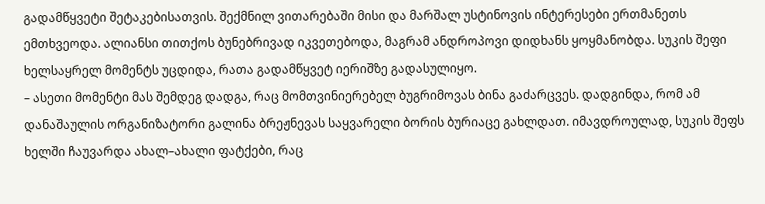გადამწყვეტი შეტაკებისათვის. შექმნილ ვითარებაში მისი და მარშალ უსტინოვის ინტერესები ერთმანეთს ემთხვეოდა. ალიანსი თითქოს ბუნებრივად იკვეთებოდა, მაგრამ ანდროპოვი დიდხანს ყოყმანობდა. სუკის შეფი ხელსაყრელ მომენტს უცდიდა, რათა გადამწყვეტ იერიშზე გადასულიყო.
– ასეთი მომენტი მას შემდეგ დადგა, რაც მომთვინიერებელ ბუგრიმოვას ბინა გაძარცვეს. დადგინდა, რომ ამ დანაშაულის ორგანიზატორი გალინა ბრეჟნევას საყვარელი ბორის ბურიაცე გახლდათ. იმავდროულად, სუკის შეფს ხელში ჩაუვარდა ახალ–ახალი ფატქები, რაც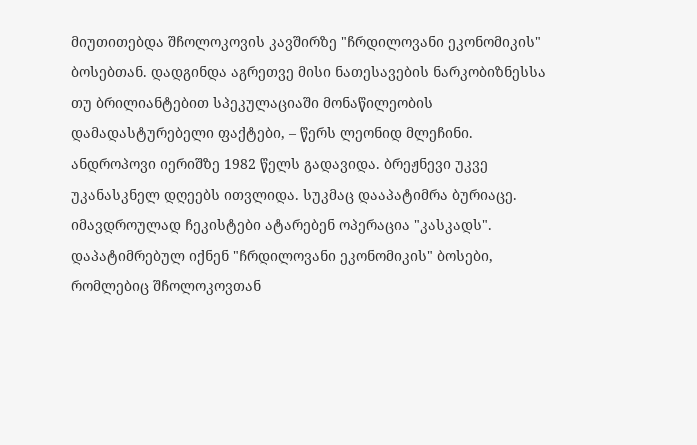მიუთითებდა შჩოლოკოვის კავშირზე "ჩრდილოვანი ეკონომიკის" ბოსებთან. დადგინდა აგრეთვე მისი ნათესავების ნარკობიზნესსა თუ ბრილიანტებით სპეკულაციაში მონაწილეობის დამადასტურებელი ფაქტები, – წერს ლეონიდ მლეჩინი.
ანდროპოვი იერიშზე 1982 წელს გადავიდა. ბრეჟნევი უკვე უკანასკნელ დღეებს ითვლიდა. სუკმაც დააპატიმრა ბურიაცე. იმავდროულად ჩეკისტები ატარებენ ოპერაცია "კასკადს". დაპატიმრებულ იქნენ "ჩრდილოვანი ეკონომიკის" ბოსები, რომლებიც შჩოლოკოვთან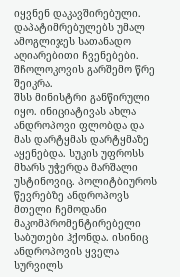იყვნენ დაკავშირებული. დაპატიმრებულებს უმალ ამოგლიჯეს სათანადო აღიარებითი ჩვენებები.
შჩოლოკოვის გარშემო წრე შეიკრა.
შსს მინისტრი განწირული იყო. ინიციატივას ახლა ანდროპოვი ფლობდა და მას დარტყმას დარტყმაზე აყენებდა. სუკის უფროსს მხარს უჭერდა მარშალი უსტინოვიც. პოლიტბიუროს წევრებზე ანდროპოვს მთელი ჩემოდანი მაკომპრომენტირებელი საბუთები ჰქონდა. ისინიც ანდროპოვის ყველა სურვილს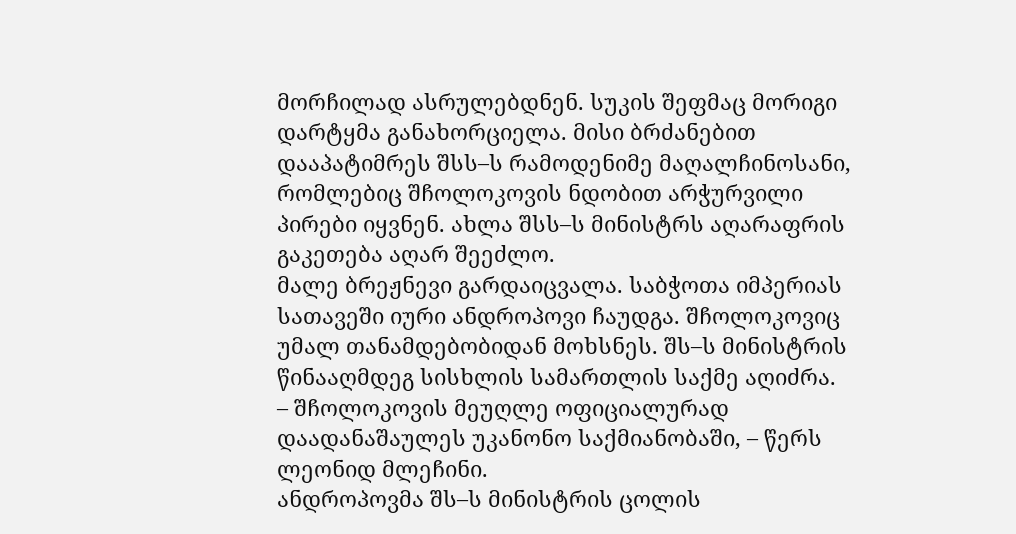მორჩილად ასრულებდნენ. სუკის შეფმაც მორიგი დარტყმა განახორციელა. მისი ბრძანებით დააპატიმრეს შსს–ს რამოდენიმე მაღალჩინოსანი, რომლებიც შჩოლოკოვის ნდობით არჭურვილი პირები იყვნენ. ახლა შსს–ს მინისტრს აღარაფრის გაკეთება აღარ შეეძლო.
მალე ბრეჟნევი გარდაიცვალა. საბჭოთა იმპერიას სათავეში იური ანდროპოვი ჩაუდგა. შჩოლოკოვიც უმალ თანამდებობიდან მოხსნეს. შს–ს მინისტრის წინააღმდეგ სისხლის სამართლის საქმე აღიძრა.
– შჩოლოკოვის მეუღლე ოფიციალურად დაადანაშაულეს უკანონო საქმიანობაში, – წერს ლეონიდ მლეჩინი.
ანდროპოვმა შს–ს მინისტრის ცოლის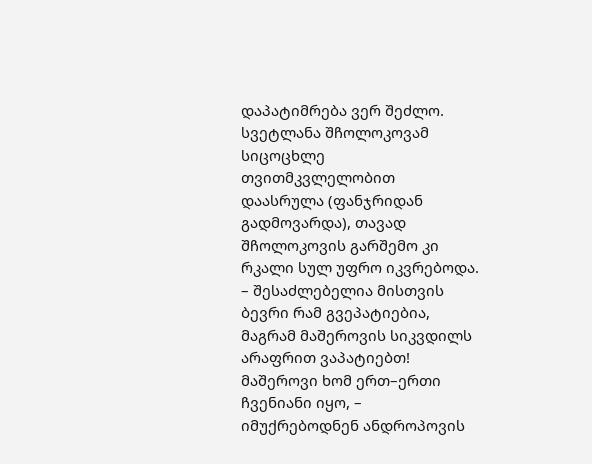დაპატიმრება ვერ შეძლო. სვეტლანა შჩოლოკოვამ სიცოცხლე თვითმკვლელობით დაასრულა (ფანჯრიდან გადმოვარდა), თავად შჩოლოკოვის გარშემო კი რკალი სულ უფრო იკვრებოდა.
– შესაძლებელია მისთვის ბევრი რამ გვეპატიებია, მაგრამ მაშეროვის სიკვდილს არაფრით ვაპატიებთ! მაშეროვი ხომ ერთ–ერთი ჩვენიანი იყო, – იმუქრებოდნენ ანდროპოვის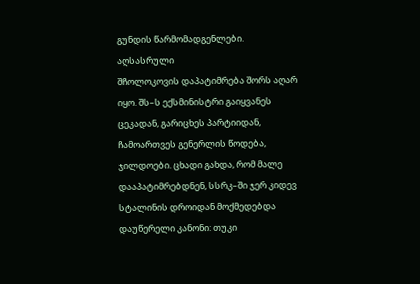გუნდის წარმომადგენლები.
აღსასრული
შჩოლოკოვის დაპატიმრება შორს აღარ იყო. შს–ს ექსმინისტრი გაიყვანეს ცეკადან, გარიცხეს პარტიიდან, ჩამოართვეს გენერლის წოდება, ჯილდოები. ცხადი გახდა, რომ მალე დააპატიმრებდნენ, სსრკ–ში ჯერ კიდევ სტალინის დროიდან მოქმედებდა დაუწერელი კანონი: თუკი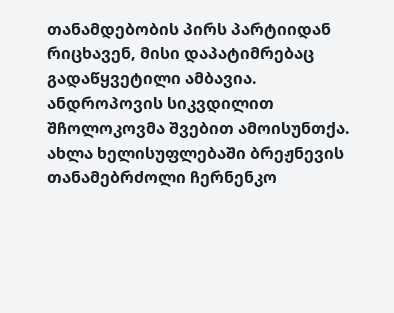თანამდებობის პირს პარტიიდან რიცხავენ, მისი დაპატიმრებაც გადაწყვეტილი ამბავია.
ანდროპოვის სიკვდილით შჩოლოკოვმა შვებით ამოისუნთქა. ახლა ხელისუფლებაში ბრეჟნევის თანამებრძოლი ჩერნენკო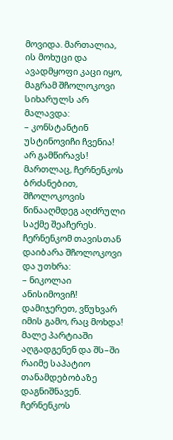მოვიდა. მართალია, ის მოხუცი და ავადმყოფი კაცი იყო, მაგრამ შჩოლოკოვი სიხარულს არ მალავდა:
– კონსტანტინ უსტინოვიჩი ჩვენია! არ გამწირავს!
მართლაც, ჩერნენკოს ბრძანებით, შჩოლოკოვის წინააღმდეგ აღძრული საქმე შეაჩერეს. ჩერნენკომ თავისთან დაიბარა შჩოლოკოვი და უთხრა:
– ნიკოლაი ანისიმოვიჩ! დამიჯერეთ, ვწუხვარ იმის გამო, რაც მოხდა! მალე პარტიაში აღგადგენენ და შს–ში რაიმე საპატიო თანამდებობაზე დაგნიშნავენ.
ჩერნენკოს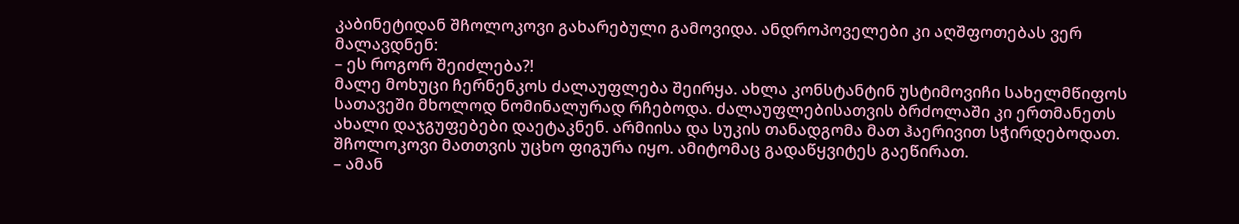კაბინეტიდან შჩოლოკოვი გახარებული გამოვიდა. ანდროპოველები კი აღშფოთებას ვერ მალავდნენ:
– ეს როგორ შეიძლება?!
მალე მოხუცი ჩერნენკოს ძალაუფლება შეირყა. ახლა კონსტანტინ უსტიმოვიჩი სახელმწიფოს სათავეში მხოლოდ ნომინალურად რჩებოდა. ძალაუფლებისათვის ბრძოლაში კი ერთმანეთს ახალი დაჯგუფებები დაეტაკნენ. არმიისა და სუკის თანადგომა მათ ჰაერივით სჭირდებოდათ. შჩოლოკოვი მათთვის უცხო ფიგურა იყო. ამიტომაც გადაწყვიტეს გაეწირათ.
– ამან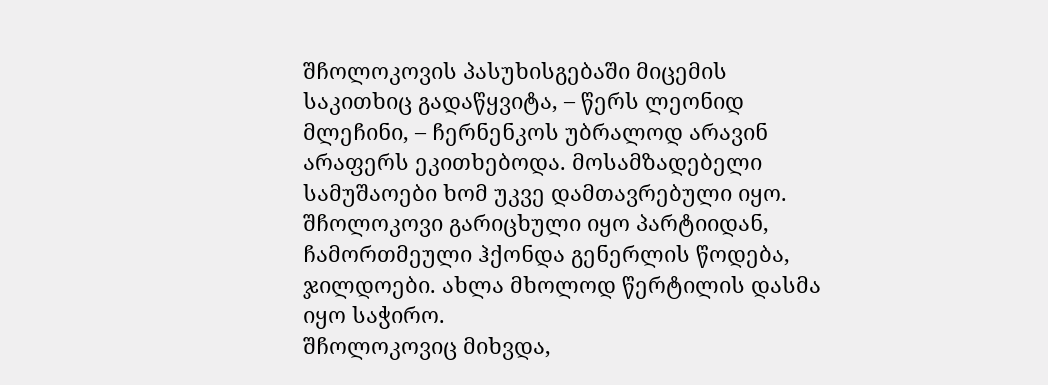შჩოლოკოვის პასუხისგებაში მიცემის საკითხიც გადაწყვიტა, – წერს ლეონიდ მლეჩინი, – ჩერნენკოს უბრალოდ არავინ არაფერს ეკითხებოდა. მოსამზადებელი სამუშაოები ხომ უკვე დამთავრებული იყო. შჩოლოკოვი გარიცხული იყო პარტიიდან, ჩამორთმეული ჰქონდა გენერლის წოდება, ჯილდოები. ახლა მხოლოდ წერტილის დასმა იყო საჭირო.
შჩოლოკოვიც მიხვდა,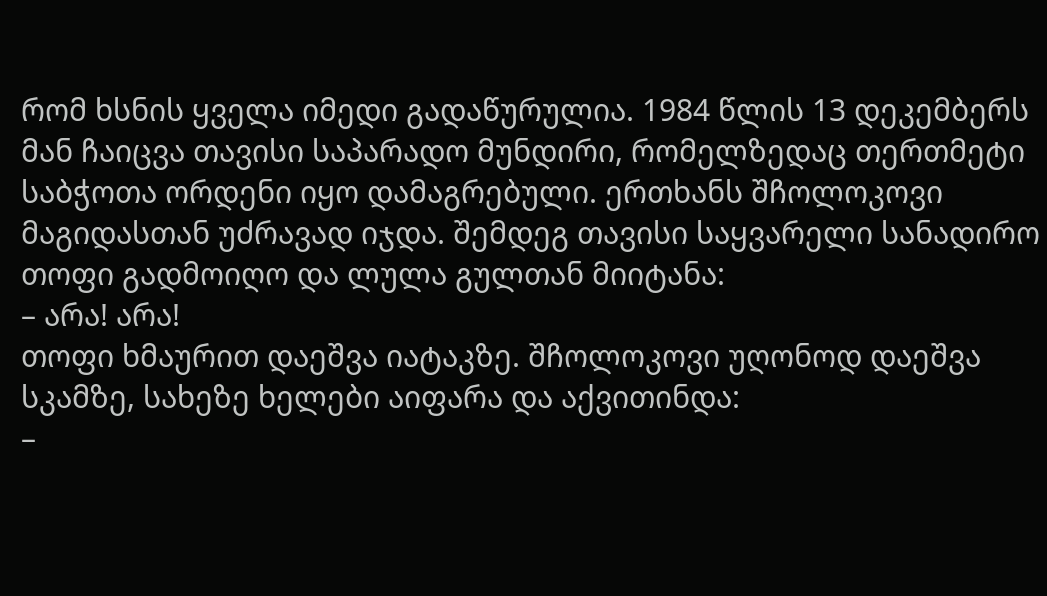რომ ხსნის ყველა იმედი გადაწურულია. 1984 წლის 13 დეკემბერს მან ჩაიცვა თავისი საპარადო მუნდირი, რომელზედაც თერთმეტი საბჭოთა ორდენი იყო დამაგრებული. ერთხანს შჩოლოკოვი მაგიდასთან უძრავად იჯდა. შემდეგ თავისი საყვარელი სანადირო თოფი გადმოიღო და ლულა გულთან მიიტანა:
– არა! არა!
თოფი ხმაურით დაეშვა იატაკზე. შჩოლოკოვი უღონოდ დაეშვა სკამზე, სახეზე ხელები აიფარა და აქვითინდა:
–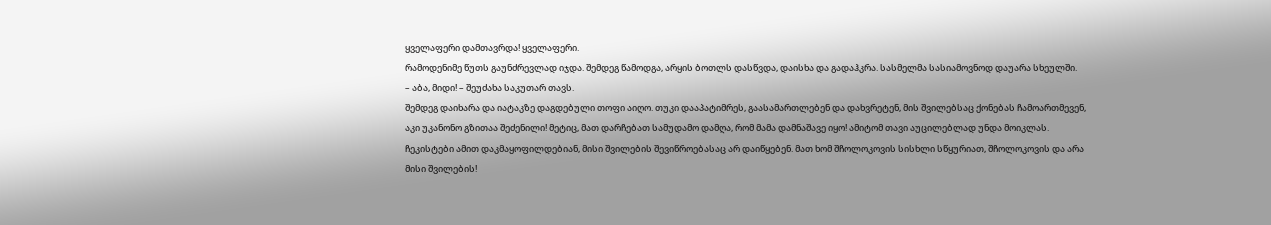ყველაფერი დამთავრდა! ყველაფერი.
რამოდენიმე წუთს გაუნძრევლად იჯდა. შემდეგ წამოდგა, არყის ბოთლს დასწვდა, დაისხა და გადაჰკრა. სასმელმა სასიამოვნოდ დაუარა სხეულში.
– აბა, მიდი! – შეუძახა საკუთარ თავს.
შემდეგ დაიხარა და იატაკზე დაგდებული თოფი აიღო. თუკი დააპატიმრეს, გაასამართლებენ და დახვრეტენ, მის შვილებსაც ქონებას ჩამოართმევენ, აკი უკანონო გზითაა შეძენილი! მეტიც, მათ დარჩებათ სამუდამო დამღა, რომ მამა დამნაშავე იყო! ამიტომ თავი აუცილებლად უნდა მოიკლას. ჩეკისტები ამით დაკმაყოფილდებიან, მისი შვილების შევიწროებასაც არ დაიწყებენ. მათ ხომ შჩოლოკოვის სისხლი სწყურიათ, შჩოლოკოვის და არა მისი შვილების!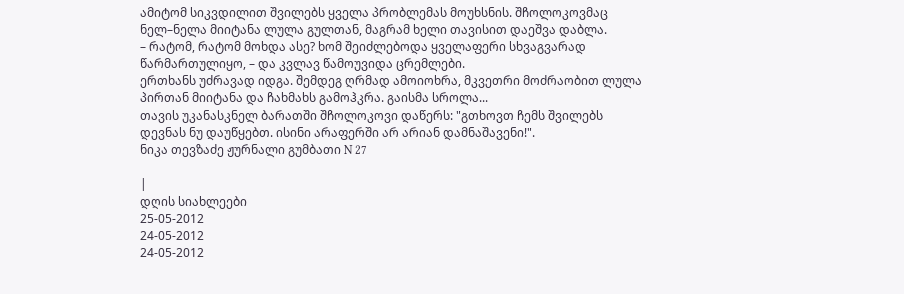ამიტომ სიკვდილით შვილებს ყველა პრობლემას მოუხსნის. შჩოლოკოვმაც ნელ–ნელა მიიტანა ლულა გულთან, მაგრამ ხელი თავისით დაეშვა დაბლა.
– რატომ, რატომ მოხდა ასე? ხომ შეიძლებოდა ყველაფერი სხვაგვარად წარმართულიყო, – და კვლავ წამოუვიდა ცრემლები.
ერთხანს უძრავად იდგა. შემდეგ ღრმად ამოიოხრა, მკვეთრი მოძრაობით ლულა პირთან მიიტანა და ჩახმახს გამოჰკრა. გაისმა სროლა...
თავის უკანასკნელ ბარათში შჩოლოკოვი დაწერს: "გთხოვთ ჩემს შვილებს დევნას ნუ დაუწყებთ. ისინი არაფერში არ არიან დამნაშავენი!".
ნიკა თევზაძე ჟურნალი გუმბათი N 27

|
დღის სიახლეები
25-05-2012
24-05-2012
24-05-2012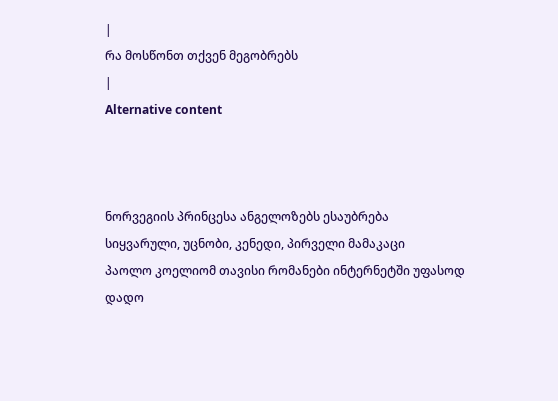|
რა მოსწონთ თქვენ მეგობრებს
|
Alternative content



ნორვეგიის პრინცესა ანგელოზებს ესაუბრება
სიყვარული, უცნობი, კენედი, პირველი მამაკაცი
პაოლო კოელიომ თავისი რომანები ინტერნეტში უფასოდ დადო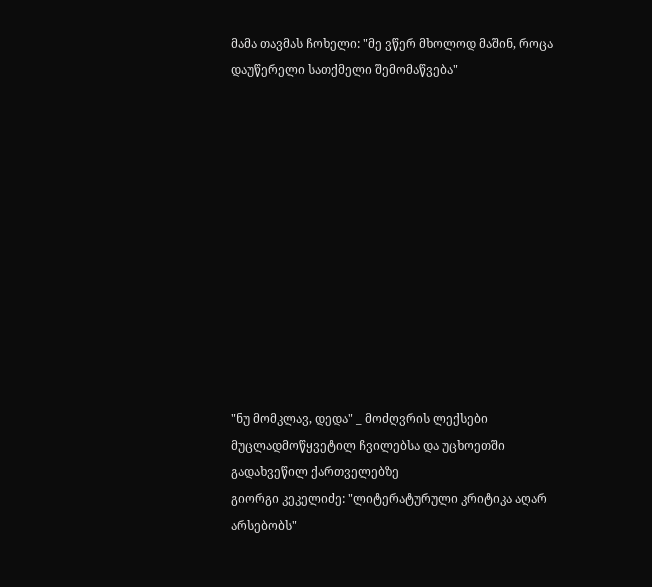მამა თავმას ჩოხელი: "მე ვწერ მხოლოდ მაშინ, როცა დაუწერელი სათქმელი შემომაწვება"












"ნუ მომკლავ, დედა" _ მოძღვრის ლექსები მუცლადმოწყვეტილ ჩვილებსა და უცხოეთში გადახვეწილ ქართველებზე
გიორგი კეკელიძე: "ლიტერატურული კრიტიკა აღარ არსებობს"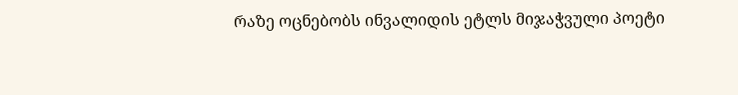რაზე ოცნებობს ინვალიდის ეტლს მიჯაჭვული პოეტი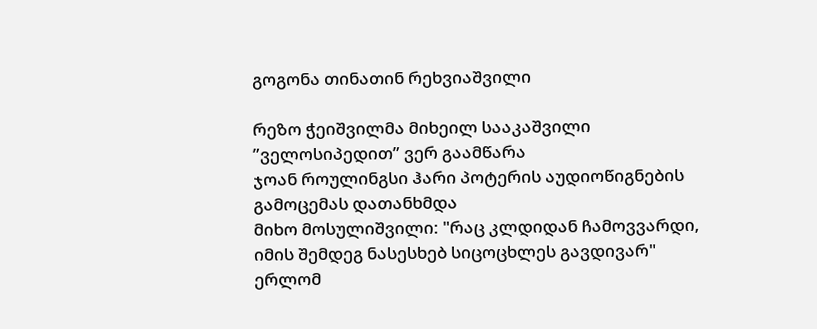გოგონა თინათინ რეხვიაშვილი

რეზო ჭეიშვილმა მიხეილ სააკაშვილი ”ველოსიპედით” ვერ გაამწარა
ჯოან როულინგსი ჰარი პოტერის აუდიოწიგნების გამოცემას დათანხმდა
მიხო მოსულიშვილი: "რაც კლდიდან ჩამოვვარდი, იმის შემდეგ ნასესხებ სიცოცხლეს გავდივარ"
ერლომ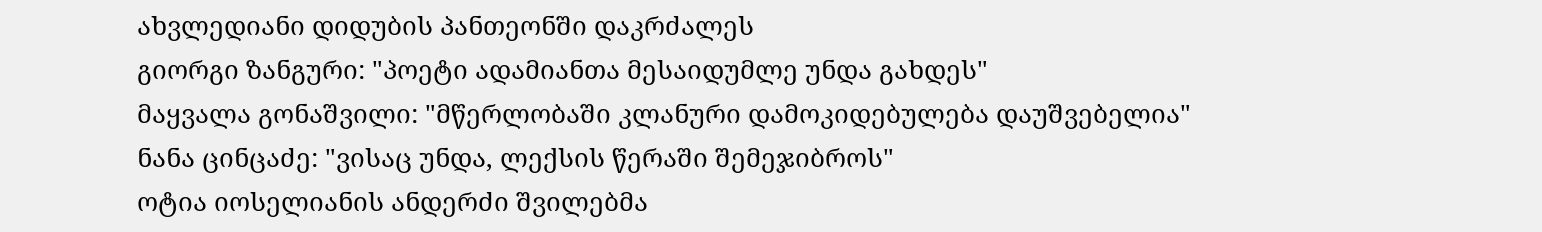ახვლედიანი დიდუბის პანთეონში დაკრძალეს
გიორგი ზანგური: "პოეტი ადამიანთა მესაიდუმლე უნდა გახდეს"
მაყვალა გონაშვილი: "მწერლობაში კლანური დამოკიდებულება დაუშვებელია"
ნანა ცინცაძე: "ვისაც უნდა, ლექსის წერაში შემეჯიბროს"
ოტია იოსელიანის ანდერძი შვილებმა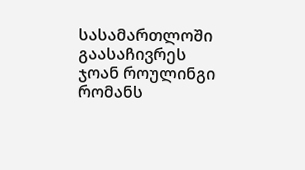სასამართლოში გაასაჩივრეს
ჯოან როულინგი რომანს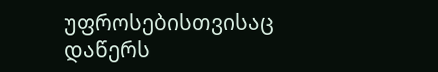უფროსებისთვისაც დაწერს